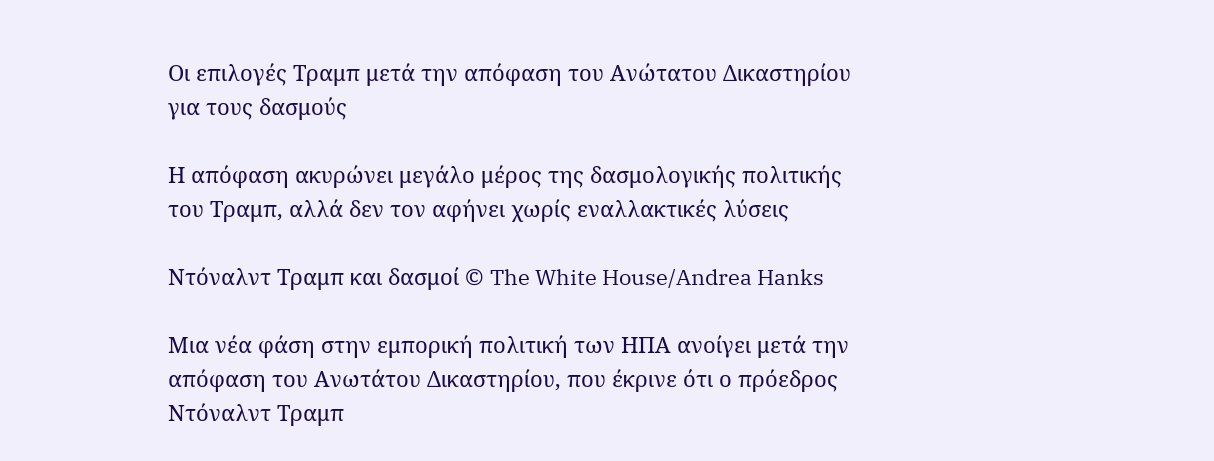Οι επιλογές Τραμπ μετά την απόφαση του Ανώτατου Δικαστηρίου για τους δασμούς

Η απόφαση ακυρώνει μεγάλο μέρος της δασμολογικής πολιτικής του Τραμπ, αλλά δεν τον αφήνει χωρίς εναλλακτικές λύσεις

Ντόναλντ Τραμπ και δασμοί © The White House/Andrea Hanks

Μια νέα φάση στην εμπορική πολιτική των ΗΠΑ ανοίγει μετά την απόφαση του Ανωτάτου Δικαστηρίου, που έκρινε ότι ο πρόεδρος Ντόναλντ Τραμπ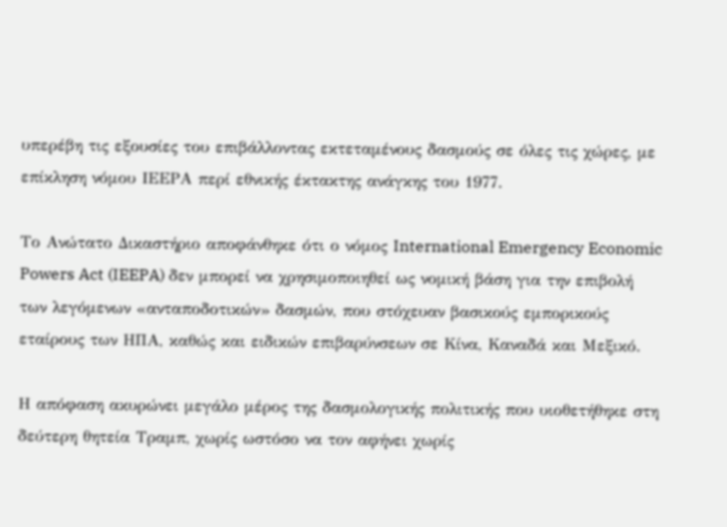υπερέβη τις εξουσίες του επιβάλλοντας εκτεταμένους δασμούς σε όλες τις χώρες, με επίκληση νόμου ΙΕΕPA περί εθνικής έκτακτης ανάγκης του 1977.

Το Ανώτατο Δικαστήριο αποφάνθηκε ότι ο νόμος International Emergency Economic Powers Act (IEEPA) δεν μπορεί να χρησιμοποιηθεί ως νομική βάση για την επιβολή των λεγόμενων «ανταποδοτικών» δασμών, που στόχευαν βασικούς εμπορικούς εταίρους των ΗΠΑ, καθώς και ειδικών επιβαρύνσεων σε Κίνα, Καναδά και Μεξικό.

Η απόφαση ακυρώνει μεγάλο μέρος της δασμολογικής πολιτικής που υιοθετήθηκε στη δεύτερη θητεία Τραμπ, χωρίς ωστόσο να τον αφήνει χωρίς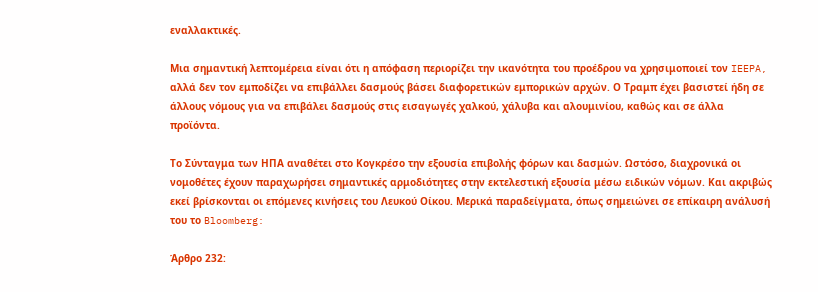εναλλακτικές.

Μια σημαντική λεπτομέρεια είναι ότι η απόφαση περιορίζει την ικανότητα του προέδρου να χρησιμοποιεί τον IEEPA, αλλά δεν τον εμποδίζει να επιβάλλει δασμούς βάσει διαφορετικών εμπορικών αρχών. Ο Τραμπ έχει βασιστεί ήδη σε άλλους νόμους για να επιβάλει δασμούς στις εισαγωγές χαλκού, χάλυβα και αλουμινίου, καθώς και σε άλλα προϊόντα.

Το Σύνταγμα των ΗΠΑ αναθέτει στο Κογκρέσο την εξουσία επιβολής φόρων και δασμών. Ωστόσο, διαχρονικά οι νομοθέτες έχουν παραχωρήσει σημαντικές αρμοδιότητες στην εκτελεστική εξουσία μέσω ειδικών νόμων. Και ακριβώς εκεί βρίσκονται οι επόμενες κινήσεις του Λευκού Οίκου. Μερικά παραδείγματα, όπως σημειώνει σε επίκαιρη ανάλυσή του το Bloomberg:

Άρθρο 232: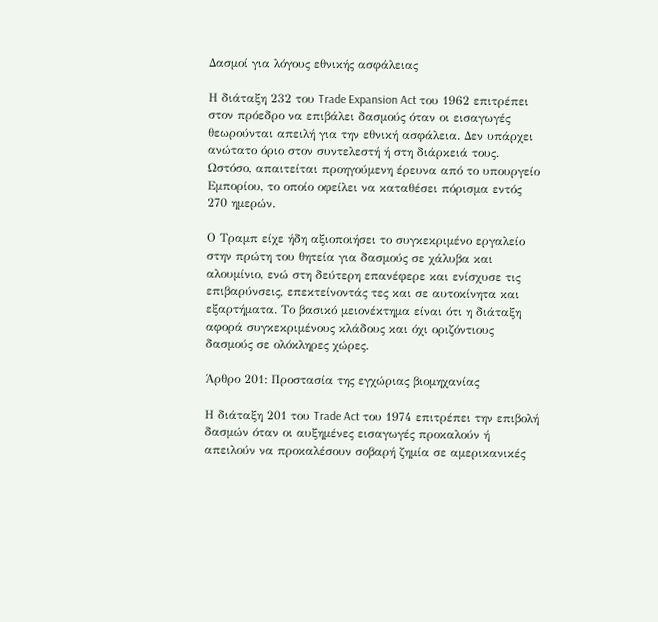Δασμοί για λόγους εθνικής ασφάλειας

Η διάταξη 232 του Trade Expansion Act του 1962 επιτρέπει στον πρόεδρο να επιβάλει δασμούς όταν οι εισαγωγές θεωρούνται απειλή για την εθνική ασφάλεια. Δεν υπάρχει ανώτατο όριο στον συντελεστή ή στη διάρκειά τους. Ωστόσο, απαιτείται προηγούμενη έρευνα από το υπουργείο Εμπορίου, το οποίο οφείλει να καταθέσει πόρισμα εντός 270 ημερών.

Ο Τραμπ είχε ήδη αξιοποιήσει το συγκεκριμένο εργαλείο στην πρώτη του θητεία για δασμούς σε χάλυβα και αλουμίνιο, ενώ στη δεύτερη επανέφερε και ενίσχυσε τις επιβαρύνσεις, επεκτείνοντάς τες και σε αυτοκίνητα και εξαρτήματα. Το βασικό μειονέκτημα είναι ότι η διάταξη αφορά συγκεκριμένους κλάδους και όχι οριζόντιους δασμούς σε ολόκληρες χώρες.

Άρθρο 201: Προστασία της εγχώριας βιομηχανίας

Η διάταξη 201 του Trade Act του 1974 επιτρέπει την επιβολή δασμών όταν οι αυξημένες εισαγωγές προκαλούν ή απειλούν να προκαλέσουν σοβαρή ζημία σε αμερικανικές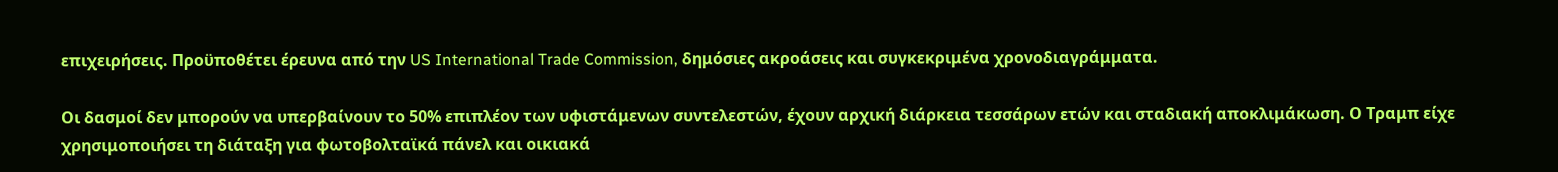επιχειρήσεις. Προϋποθέτει έρευνα από την US International Trade Commission, δημόσιες ακροάσεις και συγκεκριμένα χρονοδιαγράμματα.

Οι δασμοί δεν μπορούν να υπερβαίνουν το 50% επιπλέον των υφιστάμενων συντελεστών, έχουν αρχική διάρκεια τεσσάρων ετών και σταδιακή αποκλιμάκωση. Ο Τραμπ είχε χρησιμοποιήσει τη διάταξη για φωτοβολταϊκά πάνελ και οικιακά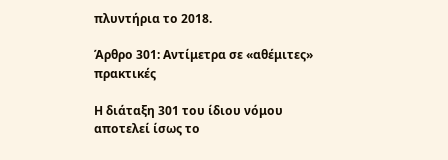πλυντήρια το 2018.

Άρθρο 301: Αντίμετρα σε «αθέμιτες» πρακτικές

Η διάταξη 301 του ίδιου νόμου αποτελεί ίσως το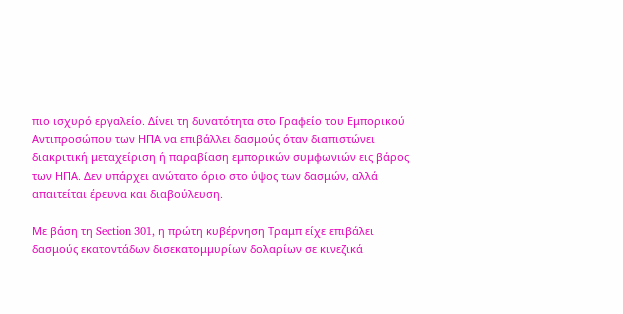πιο ισχυρό εργαλείο. Δίνει τη δυνατότητα στο Γραφείο του Εμπορικού Αντιπροσώπου των ΗΠΑ να επιβάλλει δασμούς όταν διαπιστώνει διακριτική μεταχείριση ή παραβίαση εμπορικών συμφωνιών εις βάρος των ΗΠΑ. Δεν υπάρχει ανώτατο όριο στο ύψος των δασμών, αλλά απαιτείται έρευνα και διαβούλευση.

Με βάση τη Section 301, η πρώτη κυβέρνηση Τραμπ είχε επιβάλει δασμούς εκατοντάδων δισεκατομμυρίων δολαρίων σε κινεζικά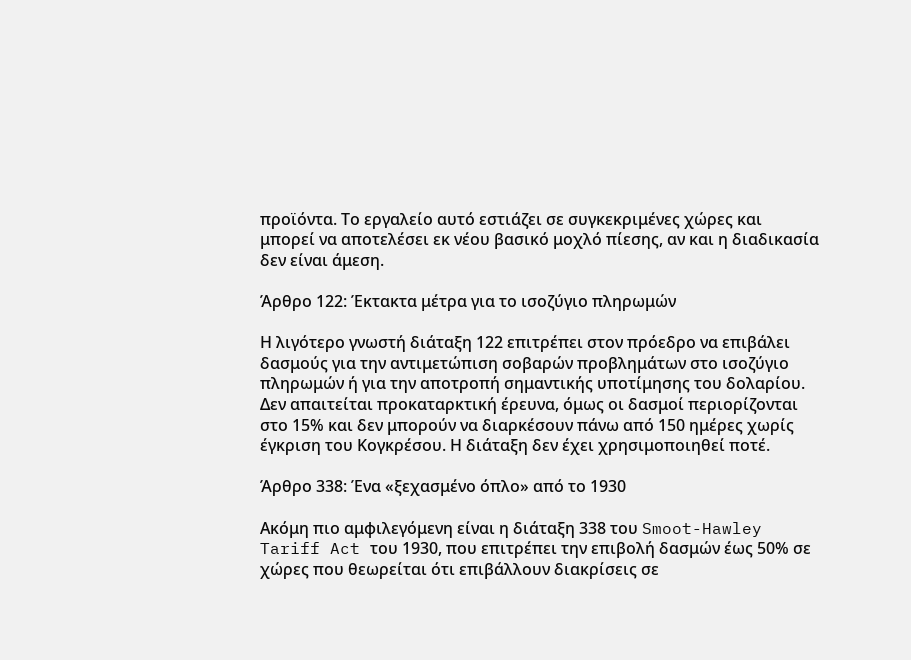προϊόντα. Το εργαλείο αυτό εστιάζει σε συγκεκριμένες χώρες και μπορεί να αποτελέσει εκ νέου βασικό μοχλό πίεσης, αν και η διαδικασία δεν είναι άμεση.

Άρθρο 122: Έκτακτα μέτρα για το ισοζύγιο πληρωμών

Η λιγότερο γνωστή διάταξη 122 επιτρέπει στον πρόεδρο να επιβάλει δασμούς για την αντιμετώπιση σοβαρών προβλημάτων στο ισοζύγιο πληρωμών ή για την αποτροπή σημαντικής υποτίμησης του δολαρίου. Δεν απαιτείται προκαταρκτική έρευνα, όμως οι δασμοί περιορίζονται στο 15% και δεν μπορούν να διαρκέσουν πάνω από 150 ημέρες χωρίς έγκριση του Κογκρέσου. Η διάταξη δεν έχει χρησιμοποιηθεί ποτέ.

Άρθρο 338: Ένα «ξεχασμένο όπλο» από το 1930

Ακόμη πιο αμφιλεγόμενη είναι η διάταξη 338 του Smoot-Hawley Tariff Act του 1930, που επιτρέπει την επιβολή δασμών έως 50% σε χώρες που θεωρείται ότι επιβάλλουν διακρίσεις σε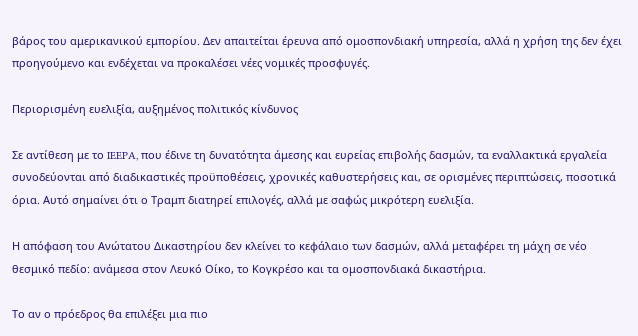βάρος του αμερικανικού εμπορίου. Δεν απαιτείται έρευνα από ομοσπονδιακή υπηρεσία, αλλά η χρήση της δεν έχει προηγούμενο και ενδέχεται να προκαλέσει νέες νομικές προσφυγές.

Περιορισμένη ευελιξία, αυξημένος πολιτικός κίνδυνος

Σε αντίθεση με το IEEPA, που έδινε τη δυνατότητα άμεσης και ευρείας επιβολής δασμών, τα εναλλακτικά εργαλεία συνοδεύονται από διαδικαστικές προϋποθέσεις, χρονικές καθυστερήσεις και, σε ορισμένες περιπτώσεις, ποσοτικά όρια. Αυτό σημαίνει ότι ο Τραμπ διατηρεί επιλογές, αλλά με σαφώς μικρότερη ευελιξία.

Η απόφαση του Ανώτατου Δικαστηρίου δεν κλείνει το κεφάλαιο των δασμών, αλλά μεταφέρει τη μάχη σε νέο θεσμικό πεδίο: ανάμεσα στον Λευκό Οίκο, το Κογκρέσο και τα ομοσπονδιακά δικαστήρια.

Το αν ο πρόεδρος θα επιλέξει μια πιο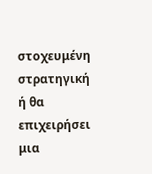στοχευμένη στρατηγική ή θα επιχειρήσει μια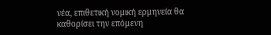νέα, επιθετική νομική ερμηνεία θα καθορίσει την επόμενη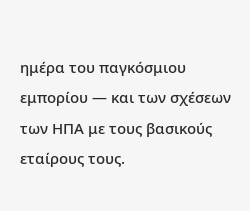ημέρα του παγκόσμιου εμπορίου — και των σχέσεων των ΗΠΑ με τους βασικούς εταίρους τους.